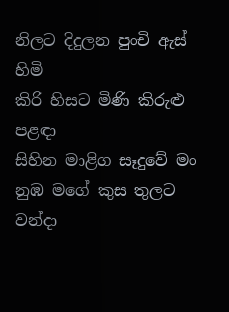නිලට දිදුලන පුංචි ඇස් හිමි
කිරි හිසට මිණි කිරුළු පළඳා
සිහින මාළිග සෑදුවේ මං
නුඹ මගේ කුස තුලට වන්දා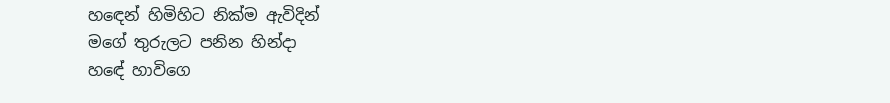හඳෙන් හිමිහිට නික්ම ඇවිදින්
මගේ තුරුලට පනින හින්දා
හඳේ හාවිගෙ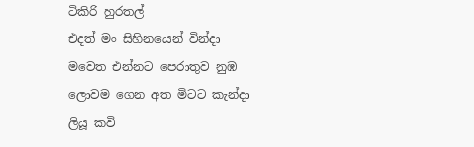ටිකිරි හුරතල්
එදත් මං සිහිනයෙන් වින්දා
මවෙත එන්නට පෙරාතුව නුඹ
ලොවම ගෙන අත මිටට කැන්දා
ලියූ කවි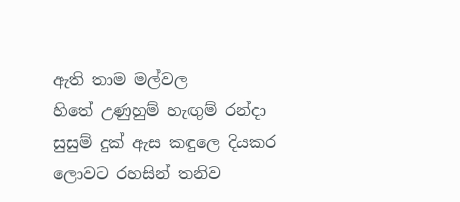ඇති තාම මල්වල
හිතේ උණුහුම් හැඟුම් රන්දා
සුසුම් දුක් ඇස කඳුලෙ දියකර
ලොවට රහසින් තනිව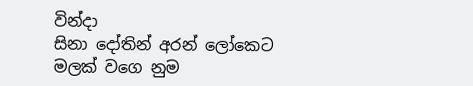වින්දා
සිනා දෝතින් අරන් ලෝකෙට
මලක් වගෙ නුම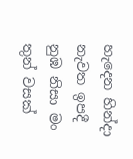හැදෙන හින්දා
නැවත ඉපදී නුඹ නිසා මං
තුන් වසක්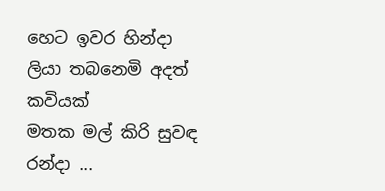හෙට ඉවර හින්දා
ලියා තබනෙමි අදත් කවියක්
මතක මල් කිරි සුවඳ රන්දා ...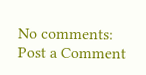No comments:
Post a Comment